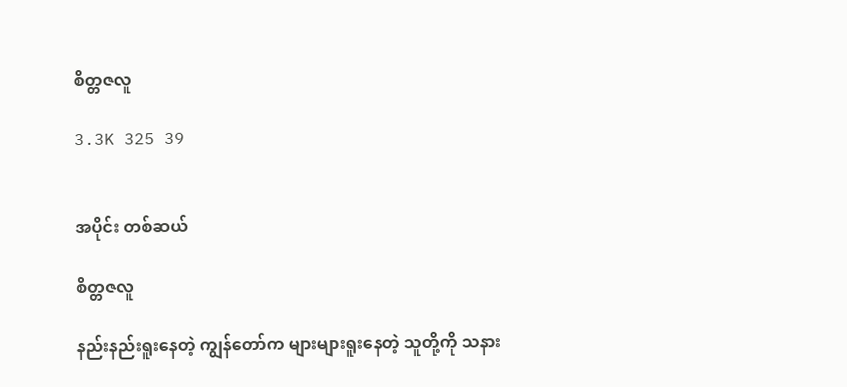စိတ္တဇလူ

3.3K 325 39


အပိုင်း တစ်ဆယ်

စိတ္တဇလူ

နည်းနည်းရူးနေတဲ့ ကျွန်တော်က များများရူးနေတဲ့ သူတို့ကို သနား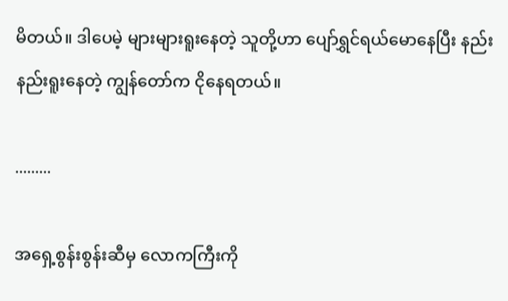မိတယ်။ ဒါပေမဲ့ များများရူးနေတဲ့ သူတို့ဟာ ပျော်ရွှင်ရယ်မောနေပြီး နည်းနည်းရူးနေတဲ့ ကျွန်တော်က ငိုနေရတယ်။

.........

အရှေ့စွန်းစွန်းဆီမှ လောကကြီးကို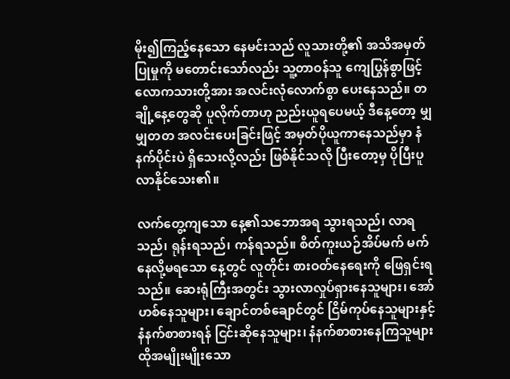မိုး၍ကြည့်နေသော နေမင်းသည် လူသားတို့၏ အသိအမှတ်ပြုမှုကို မတောင်းသော်လည်း သူ့တာဝန်သူ ကျေပြွန်စွာဖြင့် လောကသားတို့အား အလင်းလုံလောက်စွာ ပေးနေသည်။ တချို့နေ့တွေဆို ပူလိုက်တာဟု ညည်းယူရပေမယ့် ဒီနေ့တော့ မျှမျှတတ အလင်းပေးခြင်းဖြင့် အမှတ်ပိုယူကာနေသည်မှာ နံနက်ပိုင်းပဲ ရှိသေးလို့လည်း ဖြစ်နိုင်သလို ပြီးတော့မှ ပိုပြီးပူလာနိုင်သေး၏။

လက်တွေ့ကျသော နေ့၏သဘောအရ သွားရသည်၊ လာရသည်၊ ရုန်းရသည်၊ ကန်ရသည်။ စိတ်ကူးယဉ်အိပ်မက် မက်နေလို့မရသော နေ့တွင် လူတိုင်း စားဝတ်နေရေးကို ဖြေရှင်းရသည်။ ဆေးရုံကြီးအတွင်း သွားလာလှုပ်ရှားနေသူများ၊ အော်ဟစ်နေသူများ၊ ချောင်တစ်ချောင်တွင် ငြိမ်ကုပ်နေသူများနှင့် နံနက်စာစားရန် ငြင်းဆိုနေသူများ၊ နံနက်စာစားနေကြသူများ ထိုအမျိုးမျိုးသော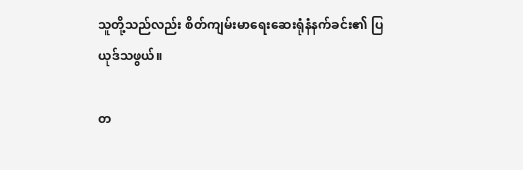သူတို့သည်လည်း စိတ်ကျမ်းမာရေးဆေးရုံနံနက်ခင်း၏ ပြယုဒ်သဖွယ်။

တ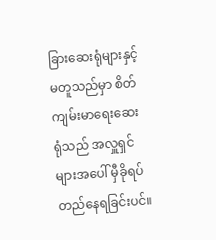ခြားဆေးရုံများနှင့်မတူသည်မှာ စိတ်ကျမ်းမာရေးဆေးရုံသည် အလှူရှင်များအပေါ် မှီခိုရပ်တည်နေရခြင်းပင်။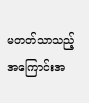မတတ်သာသည့် အကြောင်းအ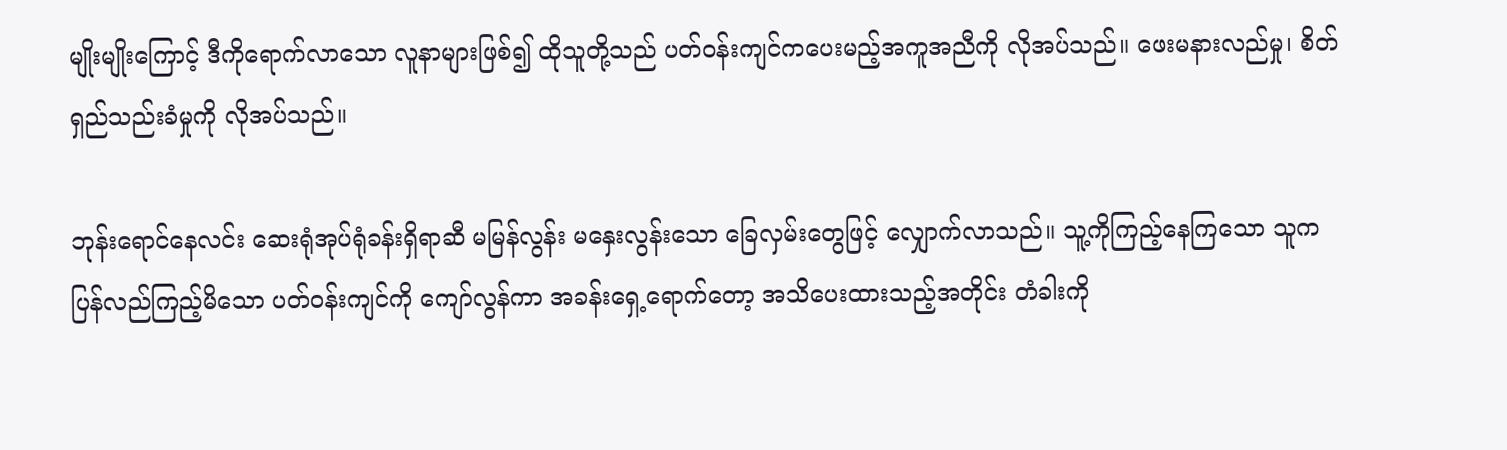မျိုးမျိုးကြောင့် ဒီကိုရောက်လာသော လူနာများဖြစ်၍ ထိုသူတို့သည် ပတ်ဝန်းကျင်ကပေးမည့်အကူအညီကို လိုအပ်သည်။ ဖေးမနားလည်မှု၊ စိတ်ရှည်သည်းခံမှုကို လိုအပ်သည်။

ဘုန်းရောင်နေလင်း ဆေးရုံအုပ်ရုံခန်းရှိရာဆီ မမြန်လွန်း မနှေးလွန်းသော ခြေလှမ်းတွေဖြင့် လျှောက်လာသည်။ သူ့ကိုကြည့်နေကြသော သူကပြန်လည်ကြည့်မိသော ပတ်ဝန်းကျင်ကို ကျော်လွန်ကာ အခန်းရှေ့ရောက်တော့ အသိပေးထားသည့်အတိုင်း တံခါးကို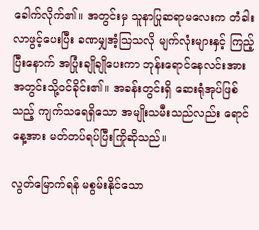ခေါက်လိုက်၏။ အတွင်းမှ သူနာပြုဆရာမလေးက တံခါးလာဖွင့်ပေးပြီး ခဏမျှအံ့သြသလို မျက်လုံးများနှင့် ကြည့်ပြီးနောက် အပြုံးချိုချိုပေးကာ ဘုန်းရောင်နေလင်းအား အတွင်းသို့ဝင်ခိုင်း၏။ အခန်းတွင်းရှိ ဆေးရုံအုပ်ဖြစ်သည့် ကျက်သရေရှိသော အမျိုးသမီးသည်လည်း ရောင်နေ့အား မတ်တပ်ရပ်ပြီးကြိုဆိုသည်။

လွတ်မြောက်ရန် မစွမ်းနိုင်သော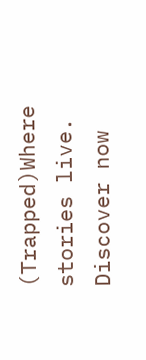(Trapped)Where stories live. Discover now